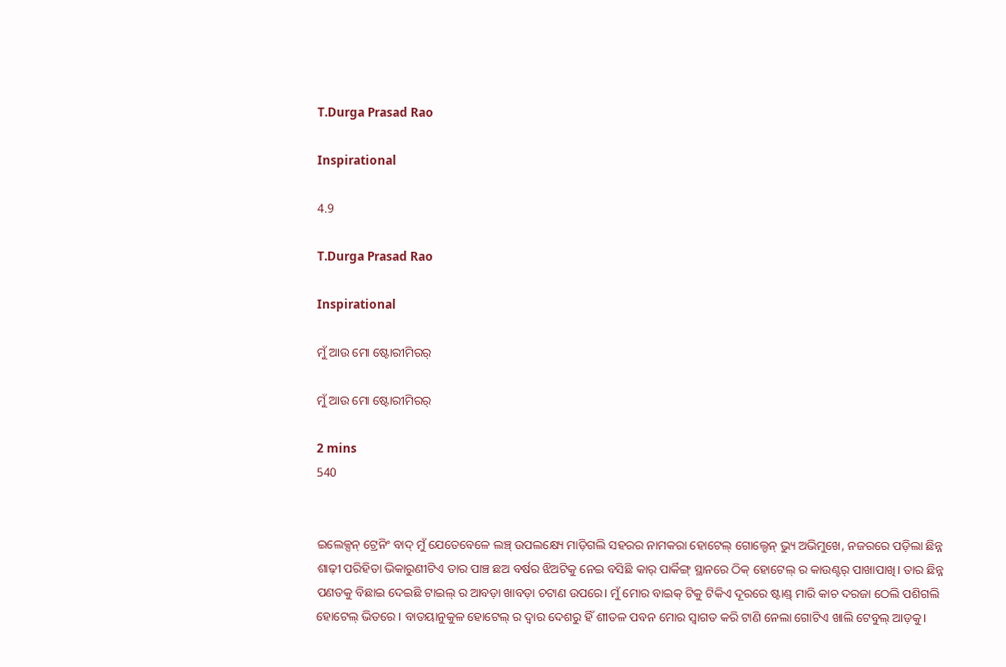T.Durga Prasad Rao

Inspirational

4.9

T.Durga Prasad Rao

Inspirational

ମୁଁ ଆଉ ମୋ ଷ୍ଟୋରୀମିରର୍

ମୁଁ ଆଉ ମୋ ଷ୍ଟୋରୀମିରର୍

2 mins
540


ଇଲେକ୍ସନ୍ ଟ୍ରେନିଂ ବାଦ୍ ମୁଁ ଯେତେବେଳେ ଲଞ୍ଚ୍ ଉପଲକ୍ଷ୍ୟେ ମାଡ଼ିଗଲି ସହରର ନାମକରା ହୋଟେଲ୍ ଗୋଲ୍ଡେନ୍ ଭ୍ୟୁ ଅଭିମୁଖେ, ନଜରରେ ପଡ଼ିଲା ଛିନ୍ନ ଶାଢ଼ୀ ପରିହିତା ଭିକାରୁଣୀଟିଏ ତାର ପାଞ୍ଚ ଛଅ ବର୍ଷର ଝିଅଟିକୁ ନେଇ ବସିଛି କାର୍ ପାର୍କିଙ୍ଗ୍ ସ୍ଥାନରେ ଠିକ୍ ହୋଟେଲ୍ ର କାଉଣ୍ଟର୍ ପାଖାପାଖି। ତାର ଛିନ୍ନ ପଣତକୁ ବିଛାଇ ଦେଇଛି ଟାଇଲ୍ ର ଆବଡ଼ା ଖାବଡ଼ା ଚଟାଣ ଉପରେ। ମୁଁ ମୋର ବାଇକ୍ ଟିକୁ ଟିକିଏ ଦୂରରେ ଷ୍ଟାଣ୍ଡ୍ ମାରି କାଚ ଦରଜା ଠେଲି ପଶିଗଲି ହୋଟେଲ୍ ଭିତରେ । ବାତୟାନୁକୁଳ ହୋଟେଲ୍ ର ଦ୍ୱାର ଦେଶରୁ ହିଁ ଶୀତଳ ପବନ ମୋର ସ୍ୱାଗତ କରି ଟାଣି ନେଲା ଗୋଟିଏ ଖାଲି ଟେବୁଲ୍ ଆଡ଼କୁ।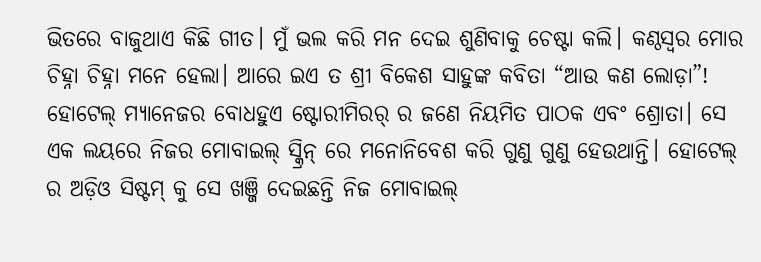ଭିତରେ ବାଜୁଥାଏ କିଛି ଗୀତ। ମୁଁ ଭଲ କରି ମନ ଦେଇ ଶୁଣିବାକୁ ଚେଷ୍ଟା କଲି। କଣ୍ଠସ୍ୱର ମୋର ଚିହ୍ନା ଚିହ୍ନା ମନେ ହେଲା। ଆରେ ଇଏ ତ ଶ୍ରୀ ବିକେଶ ସାହୁଙ୍କ କବିତା “ଆଉ କଣ ଲୋଡ଼ା”! ହୋଟେଲ୍ ମ୍ୟାନେଜର ବୋଧହୁଏ ଷ୍ଟୋରୀମିରର୍ ର ଜଣେ ନିୟମିତ ପାଠକ ଏବଂ ଶ୍ରୋତା। ସେ ଏକ ଲୟରେ ନିଜର ମୋବାଇଲ୍ ସ୍କ୍ରିନ୍ ରେ ମନୋନିବେଶ କରି ଗୁଣୁ ଗୁଣୁ ହେଉଥାନ୍ତି। ହୋଟେଲ୍ ର ଅଡ଼ିଓ ସିଷ୍ଟମ୍ କୁ ସେ ଖଞ୍ଜି ଦେଇଛନ୍ତି ନିଜ ମୋବାଇଲ୍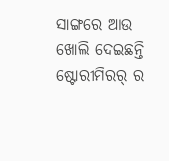ସାଙ୍ଗରେ ଆଉ ଖୋଲି ଦେଇଛନ୍ତି ଷ୍ଟୋରୀମିରର୍ ର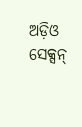ଅଡ଼ିଓ ସେକ୍ସନ୍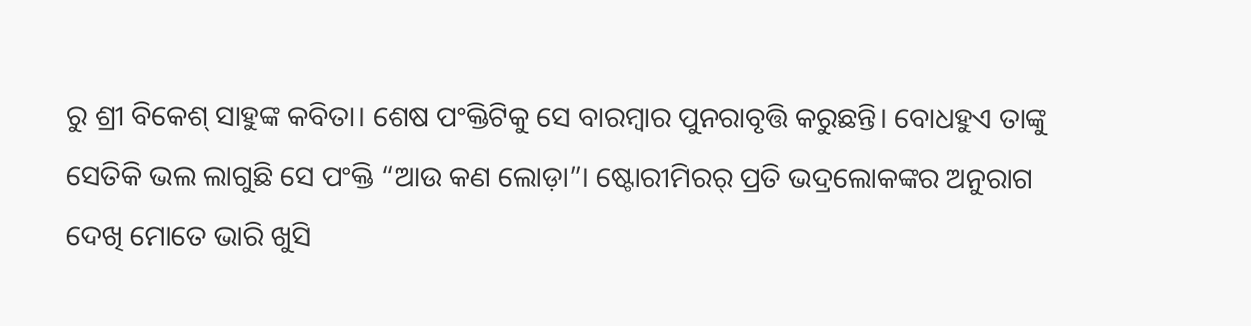ରୁ ଶ୍ରୀ ବିକେଶ୍ ସାହୁଙ୍କ କବିତା। ଶେଷ ପଂକ୍ତିଟିକୁ ସେ ବାରମ୍ବାର ପୁନରାବୃତ୍ତି କରୁଛନ୍ତି। ବୋଧହୁଏ ତାଙ୍କୁ ସେତିକି ଭଲ ଲାଗୁଛି ସେ ପଂକ୍ତି “ଆଉ କଣ ଲୋଡ଼ା”। ଷ୍ଟୋରୀମିରର୍ ପ୍ରତି ଭଦ୍ରଲୋକଙ୍କର ଅନୁରାଗ ଦେଖି ମୋତେ ଭାରି ଖୁସି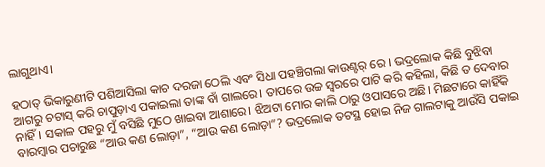ଲାଗୁଥାଏ।

ହଠାତ୍ ଭିକାରୁଣୀଟି ପଶିଆସିଲା କାଚ ଦରଜା ଠେଲି ଏବଂ ସିଧା ପହଞ୍ଚିଗଲା କାଉଣ୍ଟର୍ ରେ । ଭଦ୍ରଲୋକ କିଛି ବୁଝିବା ଆଗରୁ ଚଟାସ୍ କରି ଚାପୁଡ଼ାଏ ପକାଇଲା ତାଙ୍କ ବାଁ ଗାଲରେ। ତାପରେ ଉଚ୍ଚ ସ୍ୱରରେ ପାଟି କରି କହିଲା, କିଛି ତ ଦେବାର ନାହିଁ। ସକାଳ ପହରୁ ମୁଁ ବସିଛି ମୁଠେ ଖାଇବା ଆଶାରେ। ଝିଅଟା ମୋର କାଲି ଠାରୁ ଓପାସରେ ଅଛି। ମିଛଟାରେ କାହିଁକି ବାରମ୍ବାର ପଚାରୁଛ “ଆଉ କଣ ଲୋଡ଼ା”, “ଆଉ କଣ ଲୋଡ଼ା”? ଭଦ୍ରଲୋକ ତଟସ୍ଥ ହୋଇ ନିଜ ଗାଲଟାକୁ ଆଉଁସି ପକାଇ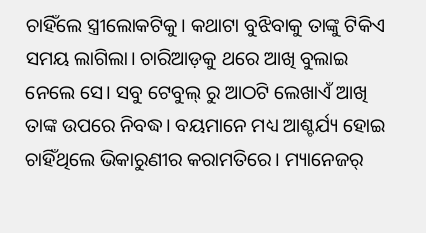ଚାହିଁଲେ ସ୍ତ୍ରୀଲୋକଟିକୁ। କଥାଟା ବୁଝିବାକୁ ତାଙ୍କୁ ଟିକିଏ ସମୟ ଲାଗିଲା। ଚାରିଆଡ଼କୁ ଥରେ ଆଖି ବୁଲାଇ ନେଲେ ସେ। ସବୁ ଟେବୁଲ୍ ରୁ ଆଠଟି ଲେଖାଏଁ ଆଖି ତାଙ୍କ ଉପରେ ନିବଦ୍ଧ। ବୟମାନେ ମଧ୍ୟ ଆଶ୍ଚର୍ଯ୍ୟ ହୋଇ ଚାହିଁଥିଲେ ଭିକାରୁଣୀର କରାମତିରେ। ମ୍ୟାନେଜର୍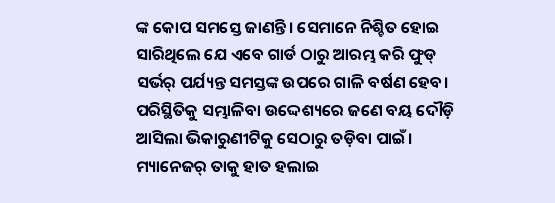ଙ୍କ କୋପ ସମସ୍ତେ ଜାଣନ୍ତି। ସେମାନେ ନିଶ୍ଚିତ ହୋଇ ସାରିଥିଲେ ଯେ ଏବେ ଗାର୍ଡ ଠାରୁ ଆରମ୍ଭ କରି ଫୁଡ୍ ସର୍ଭର୍ ପର୍ଯ୍ୟନ୍ତ ସମସ୍ତଙ୍କ ଉପରେ ଗାଳି ବର୍ଷଣ ହେବ। ପରିସ୍ଥିତିକୁ ସମ୍ଭାଳିବା ଉଦ୍ଦେଶ୍ୟରେ ଜଣେ ବୟ ଦୌଡ଼ି ଆସିଲା ଭିକାରୁଣୀଟିକୁ ସେଠାରୁ ତଡ଼ିବା ପାଇଁ। ମ୍ୟାନେଜର୍ ତାକୁ ହାତ ହଲାଇ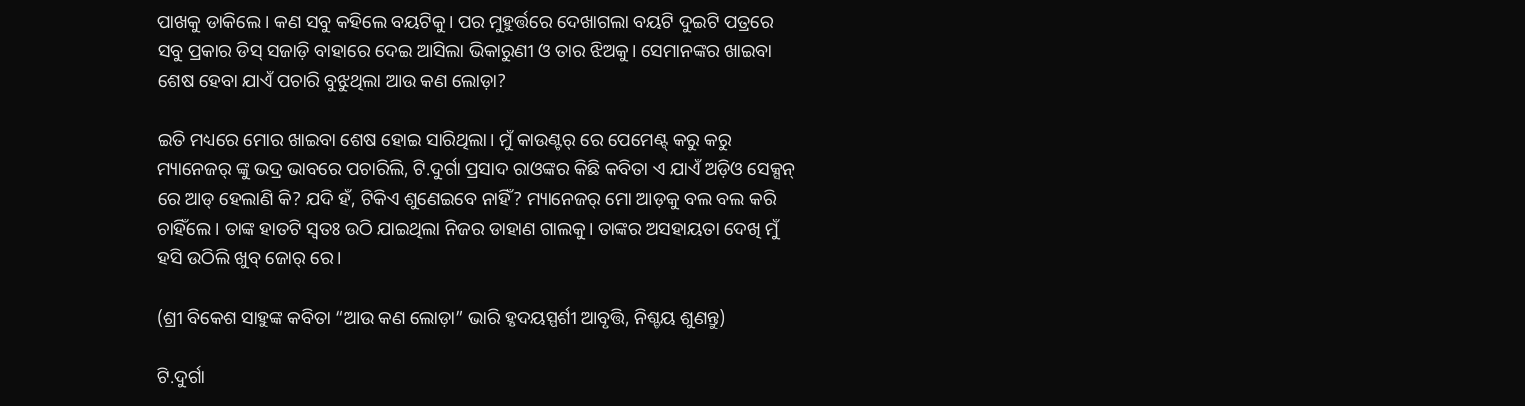ପାଖକୁ ଡାକିଲେ। କଣ ସବୁ କହିଲେ ବୟଟିକୁ। ପର ମୁହୁର୍ତ୍ତରେ ଦେଖାଗଲା ବୟଟି ଦୁଇଟି ପତ୍ରରେ ସବୁ ପ୍ରକାର ଡିସ୍ ସଜାଡ଼ି ବାହାରେ ଦେଇ ଆସିଲା ଭିକାରୁଣୀ ଓ ତାର ଝିଅକୁ। ସେମାନଙ୍କର ଖାଇବା ଶେଷ ହେବା ଯାଏଁ ପଚାରି ବୁଝୁଥିଲା ଆଉ କଣ ଲୋଡ଼ା?

ଇତି ମଧ୍ୟରେ ମୋର ଖାଇବା ଶେଷ ହୋଇ ସାରିଥିଲା। ମୁଁ କାଉଣ୍ଟର୍ ରେ ପେମେଣ୍ଟ୍ କରୁ କରୁ ମ୍ୟାନେଜର୍ ଙ୍କୁ ଭଦ୍ର ଭାବରେ ପଚାରିଲି, ଟି.ଦୁର୍ଗା ପ୍ରସାଦ ରାଓଙ୍କର କିଛି କବିତା ଏ ଯାଏଁ ଅଡ଼ିଓ ସେକ୍ସନ୍ ରେ ଆଡ୍ ହେଲାଣି କି? ଯଦି ହଁ, ଟିକିଏ ଶୁଣେଇବେ ନାହିଁ? ମ୍ୟାନେଜର୍ ମୋ ଆଡ଼କୁ ବଲ ବଲ କରି ଚାହିଁଲେ। ତାଙ୍କ ହାତଟି ସ୍ୱତଃ ଉଠି ଯାଇଥିଲା ନିଜର ଡାହାଣ ଗାଲକୁ। ତାଙ୍କର ଅସହାୟତା ଦେଖି ମୁଁ ହସି ଉଠିଲି ଖୁବ୍ ଜୋର୍ ରେ।

(ଶ୍ରୀ ବିକେଶ ସାହୁଙ୍କ କବିତା “ଆଉ କଣ ଲୋଡ଼ା” ଭାରି ହୃଦୟସ୍ପର୍ଶୀ ଆବୃତ୍ତି, ନିଶ୍ଚୟ ଶୁଣନ୍ତୁ)

ଟି.ଦୁର୍ଗା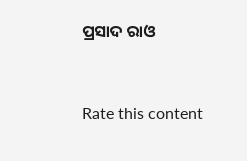ପ୍ରସାଦ ରାଓ


Rate this content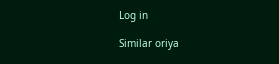Log in

Similar oriya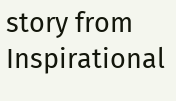story from Inspirational